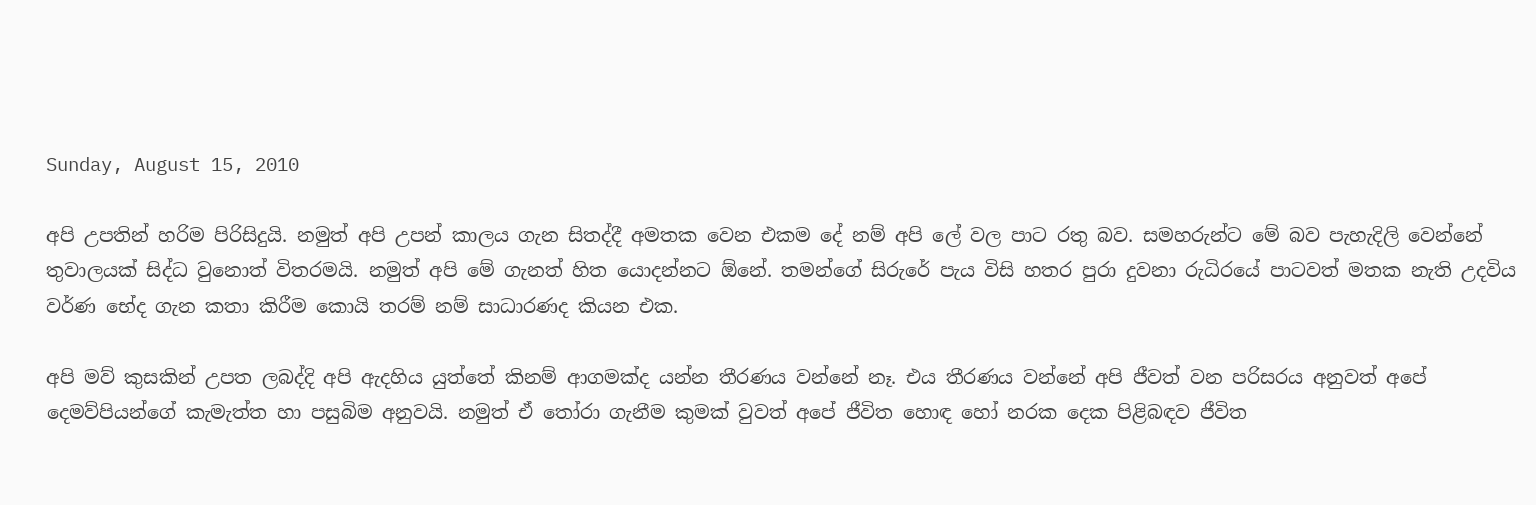Sunday, August 15, 2010

අපි උපතින් හරිම පිරිසිදුයි. නමුත් අපි උපන් කාලය ගැන සිතද්දී අමතක වෙන එකම දේ නම් අපි ලේ වල පාට රතු බව. සමහරුන්ට මේ බව පැහැදිලි වෙන්නේ තුවාලයක් සිද්ධ වුනොත් විතරමයි. නමුත් අපි මේ ගැනත් හිත යොදන්නට ඕනේ. තමන්ගේ සිරුරේ පැය විසි හතර පුරා දුවනා රුධිරයේ පාටවත් මතක නැති උදවිය වර්ණ භේද ගැන කතා කිරීම කොයි තරම් නම් සාධාරණද කියන එක.

අපි මව් කුසකින් උපත ලබද්දි අපි ඇදහිය යුත්තේ කිනම් ආගමක්ද යන්න තීරණය වන්නේ නෑ. එය තීරණය වන්නේ අපි ජීවත් වන පරිසරය අනුවත් අපේ දෙමව්පියන්ගේ කැමැත්ත හා පසුබිම අනුවයි. නමුත් ඒ තෝරා ගැනීම කුමක් වුවත් අපේ ජීවිත හොඳ හෝ නරක දෙක පිළිබඳව ජීවිත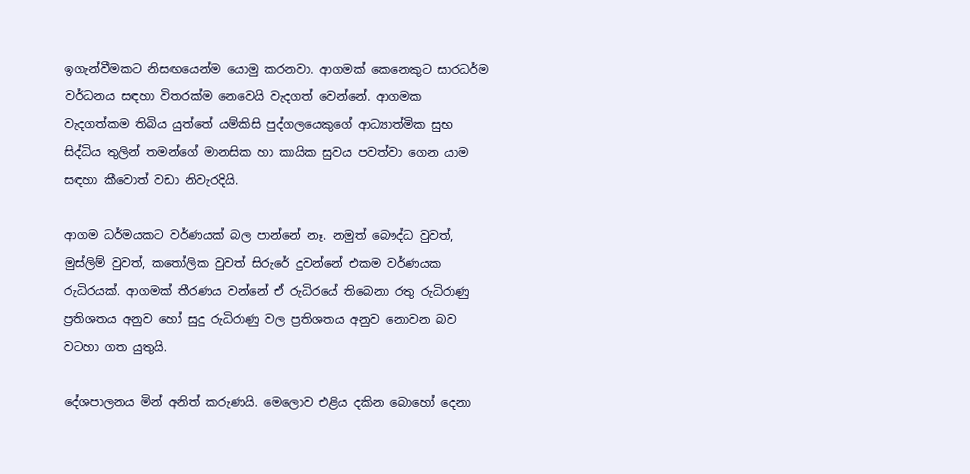ඉගැන්වීමකට නිසඟයෙන්ම යොමු කරනවා. ආගමක් කෙනෙකුට සාරධර්ම වර්ධනය සඳහා විතරක්ම නෙවෙයි වැදගත් වෙන්නේ. ආගමක වැදගත්කම තිබිය යුත්තේ යම්කිසි පුද්ගලයෙකුගේ ආධ්‍යාත්මික සුභ සිද්ධිය තුලින් තමන්ගේ මානසික හා කායික සුවය පවත්වා ගෙන යාම සඳහා කීවොත් වඩා නිවැරදියි.

ආගම ධර්මයකට වර්ණයක් බල පාන්නේ නෑ. නමුත් බෞද්ධ වුවත්, මුස්ලිම් වුවත්, කතෝලික වුවත් සිරුරේ දුවන්නේ එකම වර්ණයක රුධිරයක්. ආගමක් තීරණය වන්නේ ඒ රුධිරයේ තිබෙනා රතු රුධිරාණු ප්‍රතිශතය අනුව හෝ සුදු රුධිරාණු වල ප්‍රතිශතය අනුව නොවන බව වටහා ගත යුතුයි.

දේශපාලනය මින් අනිත් කරුණයි. මෙලොව එළිය දකින බොහෝ දෙනා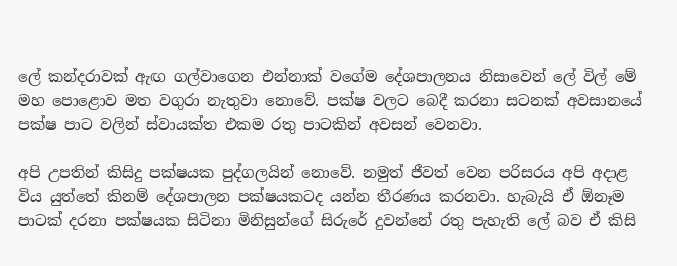ලේ කන්දරාවක් ඇඟ ගල්වාගෙන එන්නාක් වගේම දේශපාලනය නිසාවෙන් ලේ විල් මේ මහ පොළොව මත වගුරා නැතුවා නොවේ. පක්ෂ වලට බෙදී කරනා සටනක් අවසානයේ පක්ෂ පාට වලින් ස්වායක්ත එකම රතු පාටකින් අවසන් වෙනවා.

අපි උපතින් කිසිදු පක්ෂයක පුද්ගලයින් නොවේ. නමුත් ජීවත් වෙන පරිසරය අපි අදාළ විය යුත්තේ කිනම් දේශපාලන පක්ෂයකටද යන්න තීරණය කරනවා. හැබැයි ඒ ඕනෑම පාටක් දරනා පක්ෂයක සිටිනා මිනිසුන්ගේ සිරුරේ දුවන්නේ රතු පැහැති ලේ බව ඒ කිසි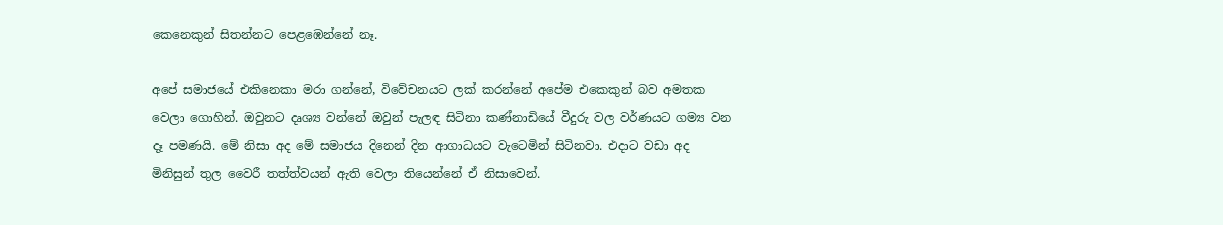කෙනෙකුන් සිතන්නට පෙළඹෙන්නේ නෑ.

අපේ සමාජයේ එකිනෙකා මරා ගන්නේ, විවේචනයට ලක් කරන්නේ අපේම එකෙකුන් බව අමතක වෙලා ගොහින්. ඔවුනට දෘශ්‍ය වන්නේ ඔවුන් පැලඳ සිටිනා කණ්නාඩියේ වීදුරු වල වර්ණයට ගම්‍ය වන දෑ පමණයි. මේ නිසා අද මේ සමාජය දිනෙන් දින ආගාධයට වැටෙමින් සිටිනවා. එදාට වඩා අද මිනිසුන් තුල වෛරී තත්ත්වයන් ඇති වෙලා තියෙන්නේ ඒ නිසාවෙන්.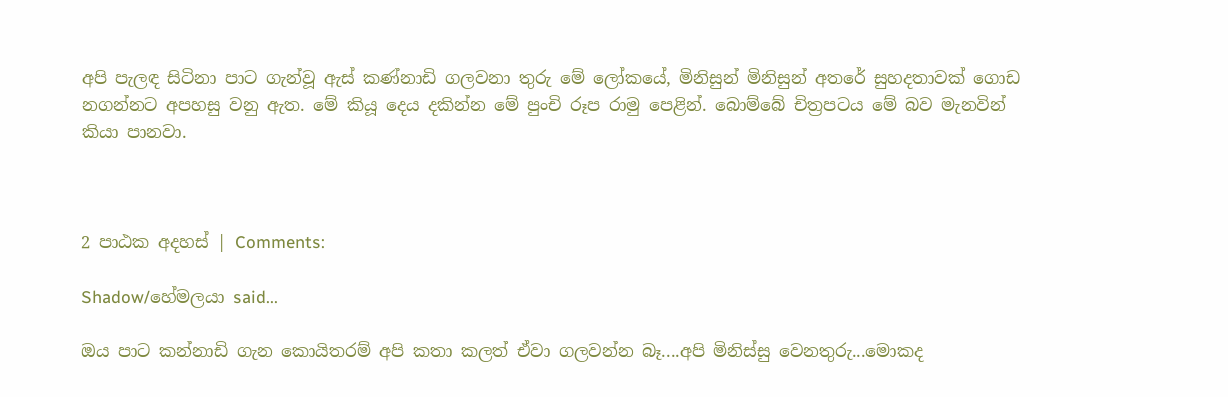අපි පැලඳ සිටිනා පාට ගැන්වූ ඇස් කණ්නාඩි ගලවනා තුරු මේ ලෝකයේ, මිනිසුන් මිනිසුන් අතරේ සුහදතාවක් ගොඩ නගන්නට අපහසු වනු ඇත. මේ කියූ දෙය දකින්න මේ පුංචි රූප රාමු පෙළින්. බොම්බේ චිත්‍රපටය මේ බව මැනවින් කියා පානවා.



2 පාඨක අදහස් | Comments:

Shadow/හේමලයා said...

ඔය පාට කන්නාඩි ගැන කොයිතරම් අපි කතා කලත් ඒවා ගලවන්න බෑ....අපි මිනිස්සු වෙනතුරු...මොකද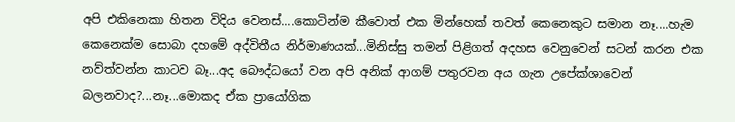අපි එකිනෙකා හිතන විදිය වෙනස්....කොටින්ම කීවොත් එක මින්හෙක් තවත් කෙනෙකුට සමාන නෑ....හැම කෙනෙක්ම සොබා දහමේ අද්විතීය නිර්මාණයක්...මිනිස්සු තමන් පිළිගත් අදහස වෙනුවෙන් සටන් කරන එක නව්ත්වන්න කාටව බෑ...අද බෞද්ධයෝ වන අපි අනික් ආගම් පතුරවන අය ගැන උපේක්ශාවෙන් බලනවාද?...නෑ...මොකද ඒක ප්‍රායෝගික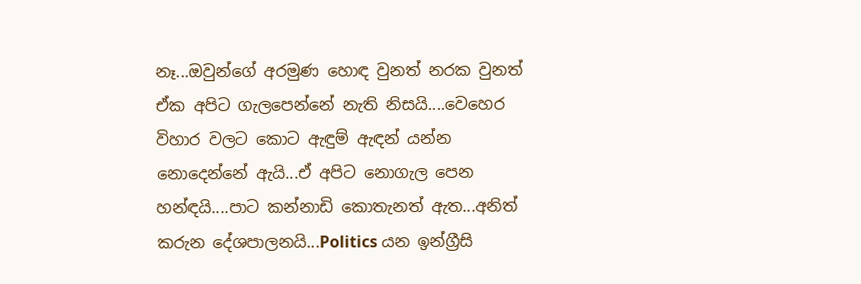නෑ...ඔවුන්ගේ අරමුණ හොඳ වුනත් නරක වුනත් ඒක අපිට ගැලපෙන්නේ නැති නිසයි....වෙහෙර විහාර වලට කොට ඇඳුම් ඇඳන් යන්න නොදෙන්නේ ඇයි...ඒ අපිට නොගැල පෙන හන්ඳයි....පාට කන්නාඩි කොතැනත් ඇත...අනිත් කරුන දේශපාලනයි...Politics යන ඉන්ග්‍රීසි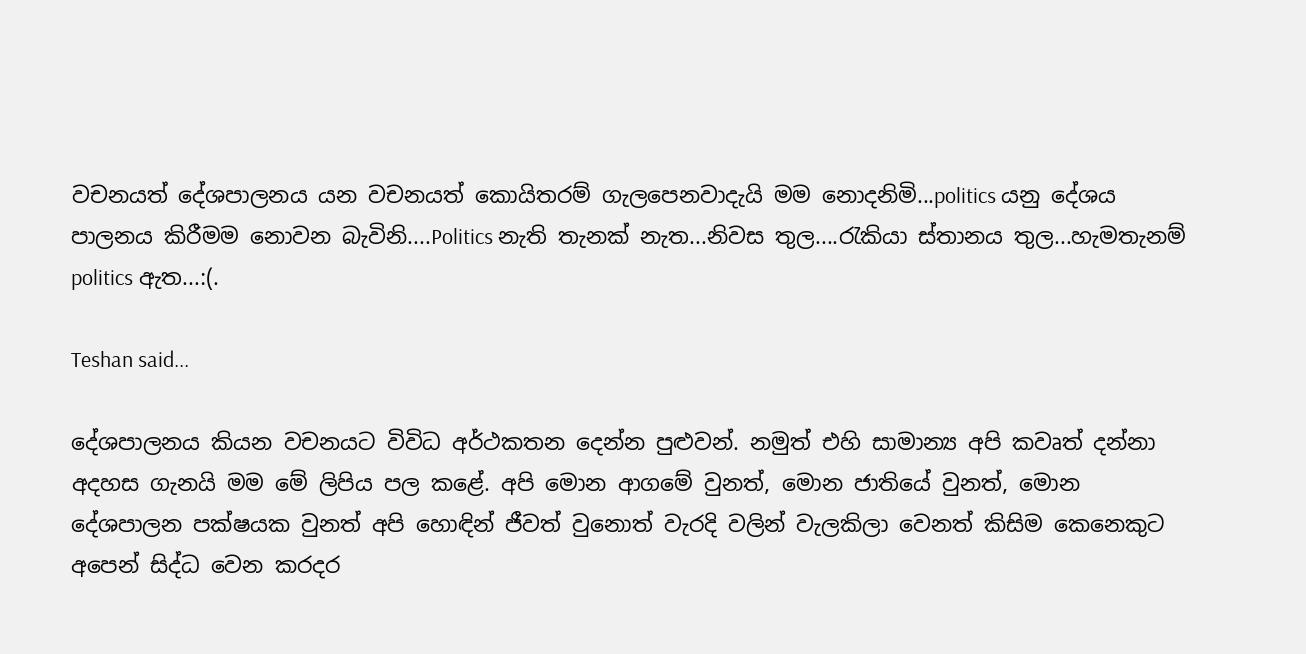වචනයත් දේශපාලනය යන වචනයත් කොයිතරම් ගැලපෙනවාදැයි මම නොදනිමි...politics යනු දේශය පාලනය කිරීමම නොවන බැවිනි....Politics නැති තැනක් නැත...නිවස තුල....රැකියා ස්තානය තුල...හැමතැනම් politics ඇත...:(.

Teshan said...

දේශපාලනය කියන වචනයට විවිධ අර්ථකතන දෙන්න පුළුවන්. නමුත් එහි සාමාන්‍ය අපි කවෘත් දන්නා අදහස ගැනයි මම මේ ලිපිය පල කළේ. අපි මොන ආගමේ වුනත්, මොන ජාතියේ වුනත්, මොන දේශපාලන පක්ෂයක වුනත් අපි හොඳින් ජීවත් වුනොත් වැරදි වලින් වැලකිලා වෙනත් කිසිම කෙනෙකුට අපෙන් සිද්ධ වෙන කරදර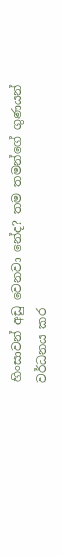හිංසාවන් අඩු වෙනවා නේද? තම තමන්ගේ ගුණයන් වර්ධනය කර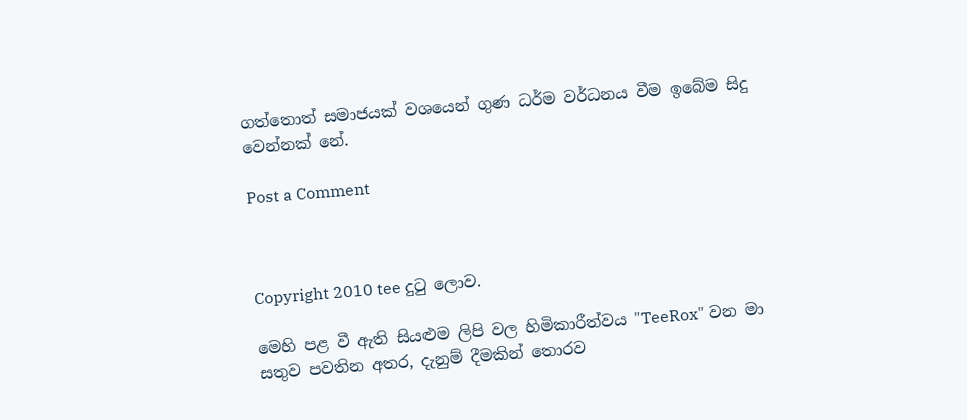ගත්තොත් සමාජයක් වශයෙන් ගුණ ධර්ම වර්ධනය වීම ඉබේම සිදු වෙන්නක් නේ.

Post a Comment



Copyright 2010 tee දුටු ලොව.

මෙහි පළ වී ඇති සියළුම ලිපි වල හිමිකාරීත්වය "TeeRox" වන මා සතුව පවතින අතර, දැනුම් දීමකින් තොරව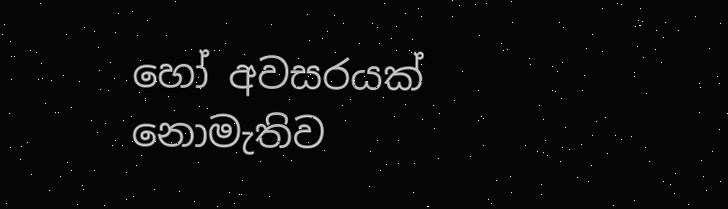හෝ අවසරයක් නොමැතිව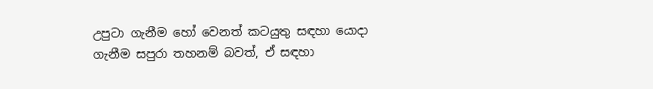උපුටා ගැනීම හෝ වෙනත් කටයුතු සඳහා යොදා ගැනීම සපුරා තහනම් බවත්, ඒ සඳහා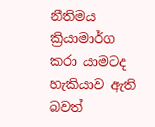නීතිමය ක්‍රියාමාර්ග කරා යාමටද හැකියාව ඇති බවත්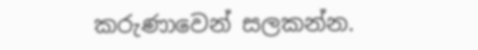කරුණාවෙන් සලකන්න.